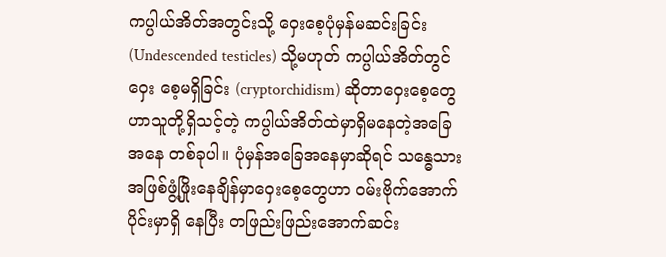ကပ္ပါယ်အိတ်အတွင်းသို့ ဝှေးစေ့ပုံမှန်မဆင်းခြင်း (Undescended testicles) သို့မဟုတ် ကပ္ပါယ်အိတ်တွင်ဝှေး စေ့မရှိခြင်း (cryptorchidism) ဆိုတာဝှေးစေ့တွေဟာသူတို့ရှိသင့်တဲ့ ကပ္ပါယ်အိတ်ထဲမှာရှိမနေတဲ့အခြေအနေ တစ်ခုပါ။ ပုံမှန်အခြေအနေမှာဆိုရင် သန္ဓေသားအဖြစ်ဖွံ့ဖြိုးနေချိန်မှာဝှေးစေ့တွေဟာ ဝမ်းဗိုက်အောက်ပိုင်းမှာရှိ နေပြီး တဖြည်းဖြည်းအောက်ဆင်း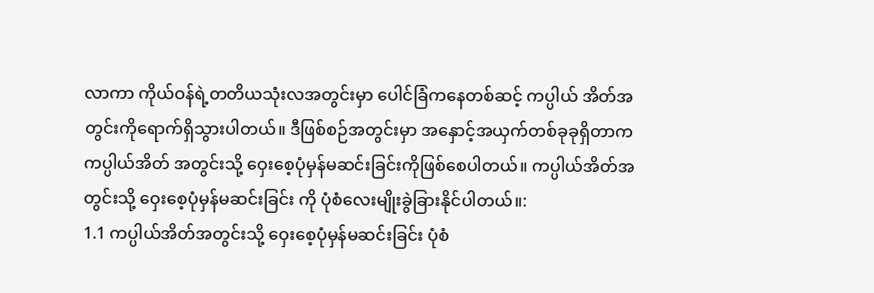လာကာ ကိုယ်ဝန်ရဲ့တတိယသုံးလအတွင်းမှာ ပေါင်ခြံကနေတစ်ဆင့် ကပ္ပါယ် အိတ်အတွင်းကိုရောက်ရှိသွားပါတယ်။ ဒီဖြစ်စဉ်အတွင်းမှာ အနှောင့်အယှက်တစ်ခုခုရှိတာက ကပ္ပါယ်အိတ် အတွင်းသို့ ဝှေးစေ့ပုံမှန်မဆင်းခြင်းကိုဖြစ်စေပါတယ်။ ကပ္ပါယ်အိတ်အတွင်းသို့ ဝှေးစေ့ပုံမှန်မဆင်းခြင်း ကို ပုံစံလေးမျိုးခွဲခြားနိုင်ပါတယ်။:
1.1 ကပ္ပါယ်အိတ်အတွင်းသို့ ဝှေးစေ့ပုံမှန်မဆင်းခြင်း ပုံစံ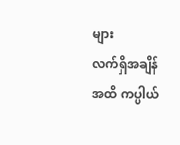များ
လက်ရှိအချိန်အထိ ကပ္ပါယ်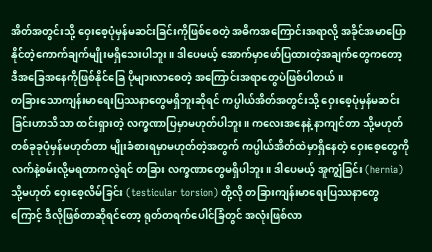အိတ်အတွင်းသို့ ဝှေးစေ့ပုံမှန်မဆင်းခြင်းကိုဖြစ်စေတဲ့ အဓိကအကြောင်းအရာလို့ အခိုင်အမာပြောနိုင်တဲ့ကောက်ချက်မျိုးမရှိသေးပါဘူး။ ဒါပေမယ့် အောက်မှာဖော်ပြထားတဲ့အချက်တွေကတော့ ဒီအခြေအနေကိုဖြစ်နိုင်ခြေ ပိုများလာစေတဲ့ အကြောင်းအရာတွေပဲဖြစ်ပါတယ်။
တခြားသောကျန်းမာရေးပြဿနာတွေမရှိဘူးဆိုရင် ကပ္ပါယ်အိတ်အတွင်းသို့ ဝှေးစေ့ပုံမှန်မဆင်းခြင်းဟာသိသာ ထင်းရှားတဲ့ လက္ခဏာပြမှာမဟုတ်ပါဘူး။ ကလေးအနေနဲ့ နာကျင်တာ သို့မဟုတ် တစ်ခုခုပုံမှန်မဟုတ်တာ မျိုးခံစားရမှာမဟုတ်တဲ့အတွက် ကပ္ပါယ်အိတ်ထဲမှာရှိနေတဲ့ ဝှေးစေ့တွေကိုလက်နဲ့စမ်းလို့မရတာကလွဲရင် တခြား လက္ခဏာတွေမရှိပါဘူး။ ဒါပေမယ့် အူကျွံခြင်း (hernia) သို့မဟုတ် ဝှေးစေ့လိမ်ခြင်း (testicular torsion) တို့လို တခြားကျန်းမာရေးပြဿနာတွေကြောင့် ဒီလိုဖြစ်တာဆိုရင်တော့ ရုတ်တရက်ပေါင်ခြံတွင် အလုံးဖြစ်လာ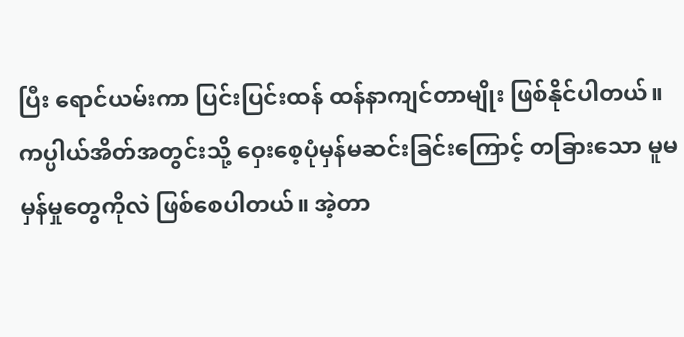ပြီး ရောင်ယမ်းကာ ပြင်းပြင်းထန် ထန်နာကျင်တာမျိုး ဖြစ်နိုင်ပါတယ်။
ကပ္ပါယ်အိတ်အတွင်းသို့ ဝှေးစေ့ပုံမှန်မဆင်းခြင်းကြောင့် တခြားသော မူမမှန်မှုတွေကိုလဲ ဖြစ်စေပါတယ်။ အဲ့တာ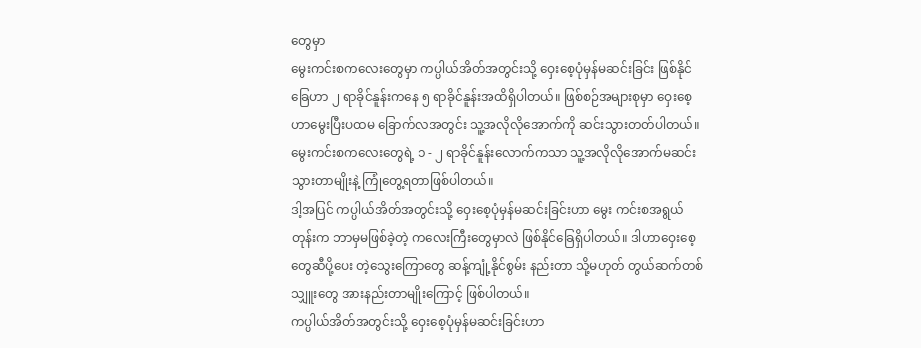တွေမှာ
မွေးကင်းစကလေးတွေမှာ ကပ္ပါယ်အိတ်အတွင်းသို့ ဝှေးစေ့ပုံမှန်မဆင်းခြင်း ဖြစ်နိုင်ခြေဟာ ၂ ရာခိုင်နူန်းကနေ ၅ ရာခိုင်နူန်းအထိရှိပါတယ်။ ဖြစ်စဉ်အများစုမှာ ဝှေးစေ့ဟာမွေးပြီးပထမ ခြောက်လအတွင်း သူ့အလိုလိုအောက်ကို ဆင်းသွားတတ်ပါတယ်။မွေးကင်းစကလေးတွေရဲ့ ၁ - ၂ ရာခိုင်နူန်းလောက်ကသာ သူ့အလိုလိုအောက်မဆင်း သွားတာမျိုးနဲ့ ကြုံတွေ့ရတာဖြစ်ပါတယ်။
ဒါ့အပြင် ကပ္ပါယ်အိတ်အတွင်းသို့ ဝှေးစေ့ပုံမှန်မဆင်းခြင်းဟာ မွေး ကင်းစအရွယ်တုန်းက ဘာမှမဖြစ်ခဲ့တဲ့ ကလေးကြီးတွေမှာလဲ ဖြစ်နိုင်ခြေရှိပါတယ်။ ဒါဟာဝှေးစေ့တွေဆီပို့ပေး တဲ့သွေးကြောတွေ ဆန့်ကျုံ့နိုင်စွမ်း နည်းတာ သို့မဟုတ် တွယ်ဆက်တစ်သျှူးတွေ အားနည်းတာမျိုးကြောင့် ဖြစ်ပါတယ်။
ကပ္ပါယ်အိတ်အတွင်းသို့ ဝှေးစေ့ပုံမှန်မဆင်းခြင်းဟာ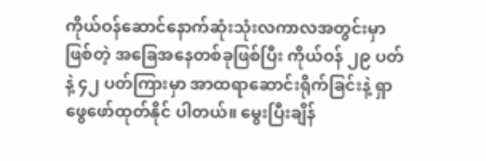ကိုယ်ဝန်ဆောင်နောက်ဆုံးသုံးလကာလအတွင်းမှာဖြစ်တဲ့ အခြေအနေတစ်ခုဖြစ်ပြီး ကိုယ်ဝန် ၂၉ ပတ်နဲ့ ၄၂ ပတ်ကြားမှာ အာထရာဆောင်းရိုက်ခြင်းနဲ့ ရှာဖွေဖော်ထုတ်နိုင် ပါတယ်။ မွေးပြီးချိန်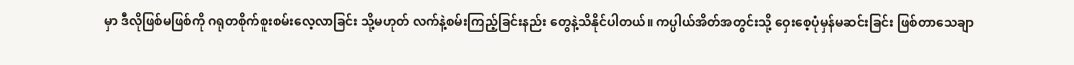မှာ ဒီလိုဖြစ်မဖြစ်ကို ဂရုတစိုက်စူးစမ်းလေ့လာခြင်း သို့မဟုတ် လက်နဲ့စမ်းကြည့်ခြင်းနည်း တွေနဲ့သိနိုင်ပါတယ်။ ကပ္ပါယ်အိတ်အတွင်းသို့ ဝှေးစေ့ပုံမှန်မဆင်းခြင်း ဖြစ်တာသေချာ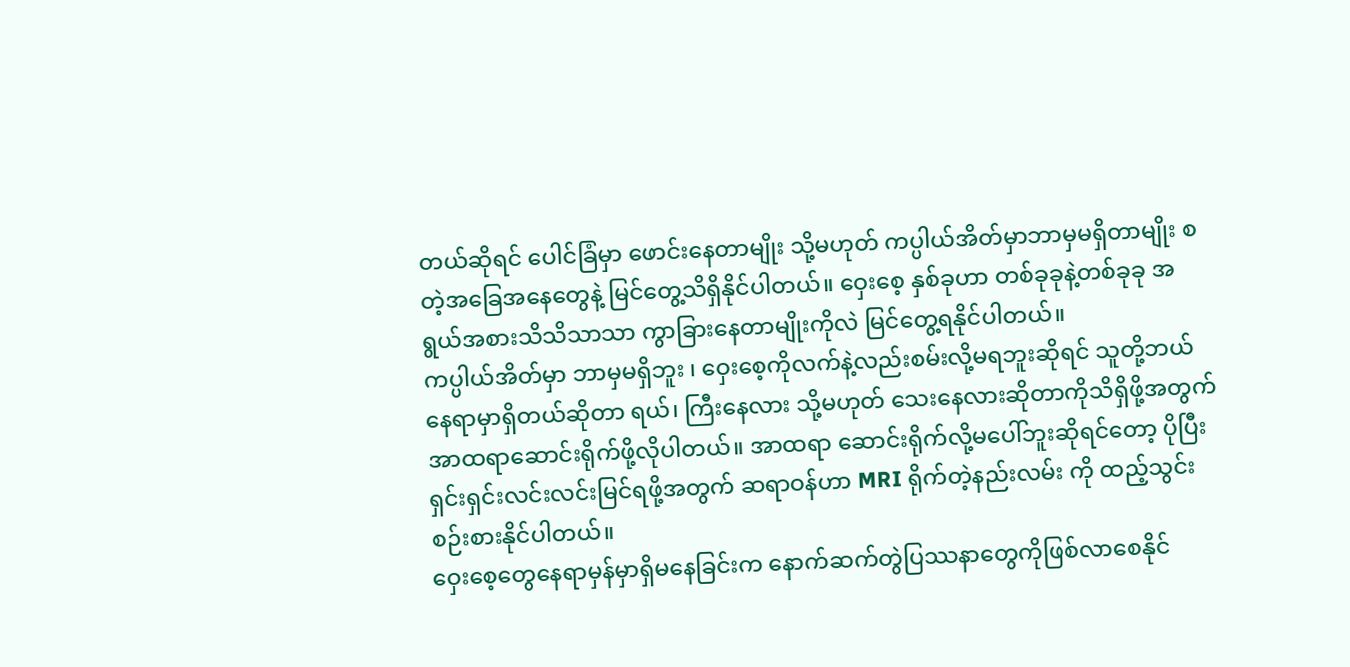တယ်ဆိုရင် ပေါင်ခြံမှာ ဖောင်းနေတာမျိုး သို့မဟုတ် ကပ္ပါယ်အိတ်မှာဘာမှမရှိတာမျိုး စတဲ့အခြေအနေတွေနဲ့ မြင်တွေ့သိရှိနိုင်ပါတယ်။ ဝှေးစေ့ နှစ်ခုဟာ တစ်ခုခုနဲ့တစ်ခုခု အရွယ်အစားသိသိသာသာ ကွာခြားနေတာမျိုးကိုလဲ မြင်တွေ့ရနိုင်ပါတယ်။
ကပ္ပါယ်အိတ်မှာ ဘာမှမရှိဘူး ၊ ဝှေးစေ့ကိုလက်နဲ့လည်းစမ်းလို့မရဘူးဆိုရင် သူတို့ဘယ်နေရာမှာရှိတယ်ဆိုတာ ရယ်၊ ကြီးနေလား သို့မဟုတ် သေးနေလားဆိုတာကိုသိရှိဖို့အတွက် အာထရာဆောင်းရိုက်ဖို့လိုပါတယ်။ အာထရာ ဆောင်းရိုက်လို့မပေါ်ဘူးဆိုရင်တော့ ပိုပြီးရှင်းရှင်းလင်းလင်းမြင်ရဖို့အတွက် ဆရာဝန်ဟာ MRI ရိုက်တဲ့နည်းလမ်း ကို ထည့်သွင်းစဉ်းစားနိုင်ပါတယ်။
ဝှေးစေ့တွေနေရာမှန်မှာရှိမနေခြင်းက နောက်ဆက်တွဲပြဿနာတွေကိုဖြစ်လာစေနိုင်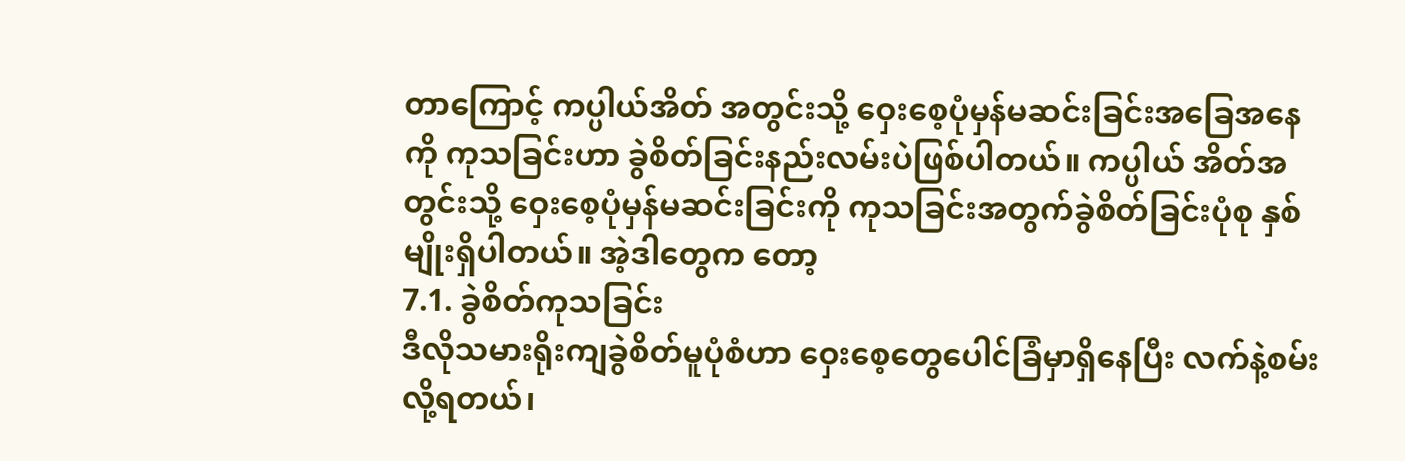တာကြောင့် ကပ္ပါယ်အိတ် အတွင်းသို့ ဝှေးစေ့ပုံမှန်မဆင်းခြင်းအခြေအနေကို ကုသခြင်းဟာ ခွဲစိတ်ခြင်းနည်းလမ်းပဲဖြစ်ပါတယ်။ ကပ္ပါယ် အိတ်အတွင်းသို့ ဝှေးစေ့ပုံမှန်မဆင်းခြင်းကို ကုသခြင်းအတွက်ခွဲစိတ်ခြင်းပုံစု နှစ်မျိုးရှိပါတယ်။ အဲ့ဒါတွေက တော့
7.1. ခွဲစိတ်ကုသခြင်း
ဒီလိုသမားရိုးကျခွဲစိတ်မူပုံစံဟာ ဝှေးစေ့တွေပေါင်ခြံမှာရှိနေပြီး လက်နဲ့စမ်းလို့ရတယ်၊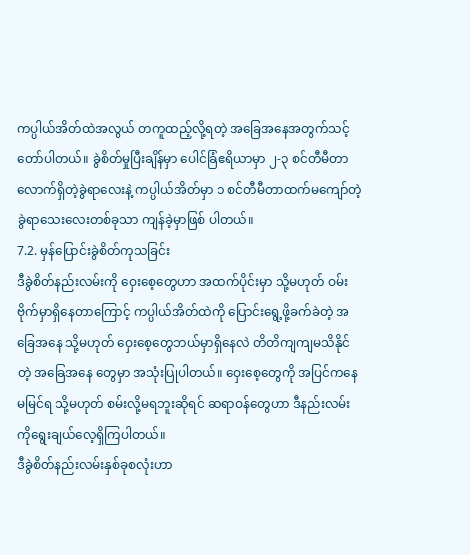ကပ္ပါယ်အိတ်ထဲအလွယ် တကူထည့်လို့ရတဲ့ အခြေအနေအတွက်သင့်တော်ပါတယ်။ ခွဲစိတ်မှုပြီးချိန်မှာ ပေါင်ခြံဧရိယာမှာ ၂-၃ စင်တီမီတာ လောက်ရှိတဲ့ခွဲရာလေးနဲ့ ကပ္ပါယ်အိတ်မှာ ၁ စင်တီမီတာထက်မကျော်တဲ့ ခွဲရာသေးလေးတစ်ခုသာ ကျန်ခဲ့မှာဖြစ် ပါတယ်။
7.2. မှန်ပြောင်းခွဲစိတ်ကုသခြင်း
ဒီခွဲစိတ်နည်းလမ်းကို ဝှေးစေ့တွေဟာ အထက်ပိုင်းမှာ သို့မဟုတ် ဝမ်းဗိုက်မှာရှိနေတာကြောင့် ကပ္ပါယ်အိတ်ထဲကို ပြောင်းရွေ့ဖို့ခက်ခဲတဲ့ အခြေအနေ သို့မဟုတ် ဝှေးစေ့တွေဘယ်မှာရှိနေလဲ တိတိကျကျမသိနိုင်တဲ့ အခြေအနေ တွေမှာ အသုံးပြုပါတယ်။ ဝှေးစေ့တွေကို အပြင်ကနေ မမြင်ရ သို့မဟုတ် စမ်းလို့မရဘူးဆိုရင် ဆရာဝန်တွေဟာ ဒီနည်းလမ်းကိုရွေးချယ်လေ့ရှိကြပါတယ်။
ဒီခွဲစိတ်နည်းလမ်းနှစ်ခုစလုံးဟာ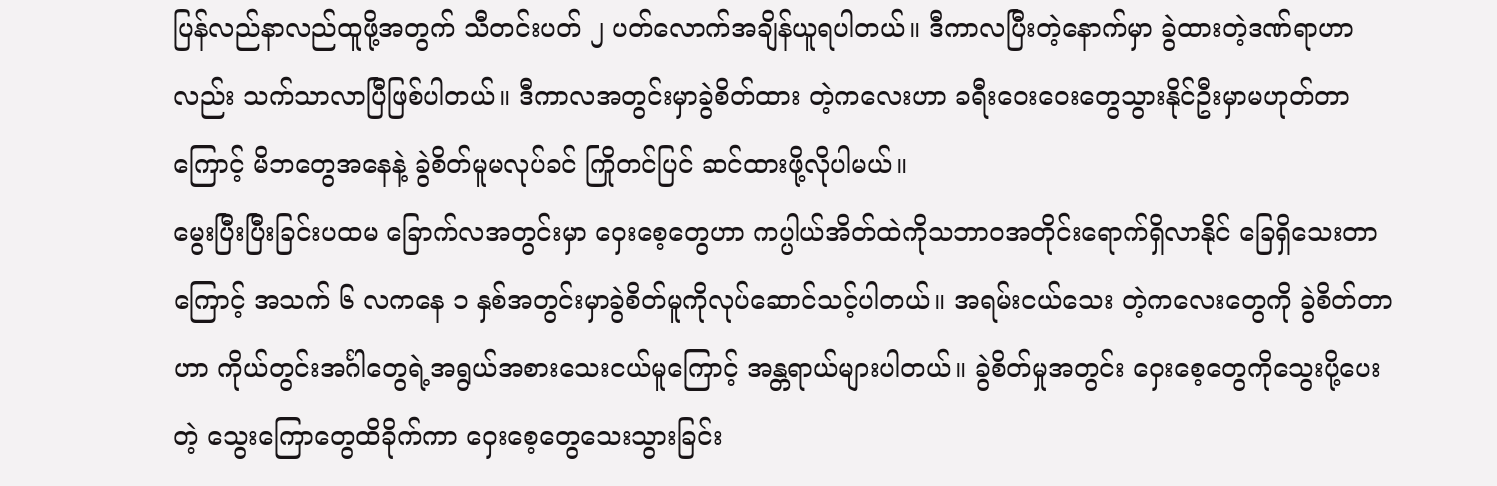ပြန်လည်နာလည်ထူဖို့အတွက် သီတင်းပတ် ၂ ပတ်လောက်အချိန်ယူရပါတယ်။ ဒီကာလပြီးတဲ့နောက်မှာ ခွဲထားတဲ့ဒဏ်ရာဟာလည်း သက်သာလာပြီဖြစ်ပါတယ်။ ဒီကာလအတွင်းမှာခွဲစိတ်ထား တဲ့ကလေးဟာ ခရီးဝေးဝေးတွေသွားနိုင်ဦးမှာမဟုတ်တာကြောင့် မိဘတွေအနေနဲ့ ခွဲစိတ်မူမလုပ်ခင် ကြိုတင်ပြင် ဆင်ထားဖို့လိုပါမယ်။
မွေးပြီးပြီးခြင်းပထမ ခြောက်လအတွင်းမှာ ဝှေးစေ့တွေဟာ ကပ္ပါယ်အိတ်ထဲကိုသဘာဝအတိုင်းရောက်ရှိလာနိုင် ခြေရှိသေးတာကြောင့် အသက် ၆ လကနေ ၁ နှစ်အတွင်းမှာခွဲစိတ်မူကိုလုပ်ဆောင်သင့်ပါတယ်။ အရမ်းငယ်သေး တဲ့ကလေးတွေကို ခွဲစိတ်တာဟာ ကိုယ်တွင်းအင်္ဂါတွေရဲ့အရွယ်အစားသေးငယ်မူကြောင့် အန္တရာယ်များပါတယ်။ ခွဲစိတ်မှုအတွင်း ဝှေးစေ့တွေကိုသွေးပို့ပေးတဲ့ သွေးကြောတွေထိခိုက်ကာ ဝှေးစေ့တွေသေးသွားခြင်း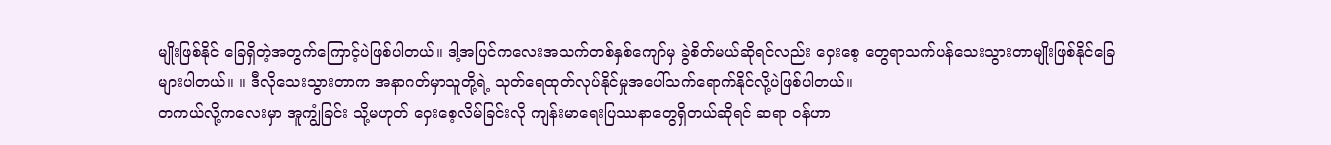မျိုးဖြစ်နိုင် ခြေရှိတဲ့အတွက်ကြောင့်ပဲဖြစ်ပါတယ်။ ဒါ့အပြင်ကလေးအသက်တစ်နှစ်ကျော်မှ ခွဲစိတ်မယ်ဆိုရင်လည်း ဝှေးစေ့ တွေရာသက်ပန်သေးသွားတာမျိုးဖြစ်နိုင်ခြေများပါတယ်။ ။ ဒီလိုသေးသွားတာက အနာဂတ်မှာသူတို့ရဲ့ သုတ်ရေထုတ်လုပ်နိုင်မှုအပေါ်သက်ရောက်နိုင်လို့ပဲဖြစ်ပါတယ်။
တကယ်လို့ကလေးမှာ အူကျွံခြင်း သို့မဟုတ် ဝှေးစေ့လိမ်ခြင်းလို ကျန်းမာရေးပြဿနာတွေရှိတယ်ဆိုရင် ဆရာ ဝန်ဟာ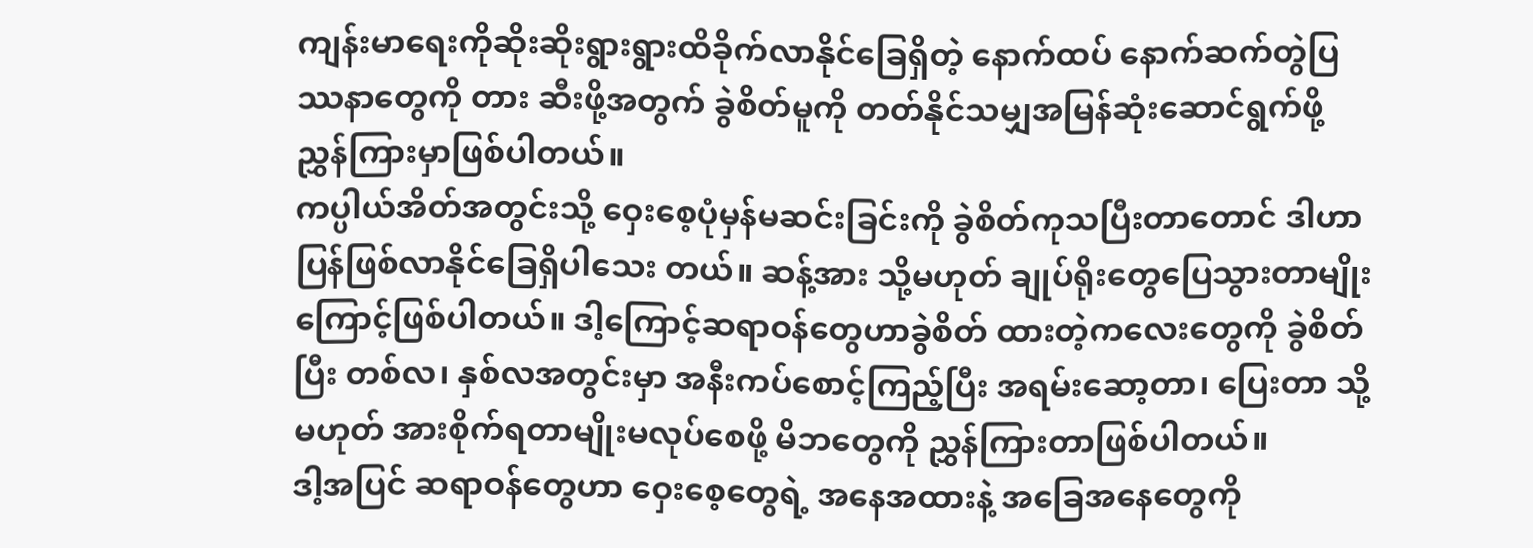ကျန်းမာရေးကိုဆိုးဆိုးရွားရွားထိခိုက်လာနိုင်ခြေရှိတဲ့ နောက်ထပ် နောက်ဆက်တွဲပြဿနာတွေကို တား ဆီးဖို့အတွက် ခွဲစိတ်မူကို တတ်နိုင်သမျှအမြန်ဆုံးဆောင်ရွက်ဖို့ ညွှန်ကြားမှာဖြစ်ပါတယ်။
ကပ္ပါယ်အိတ်အတွင်းသို့ ဝှေးစေ့ပုံမှန်မဆင်းခြင်းကို ခွဲစိတ်ကုသပြီးတာတောင် ဒါဟာပြန်ဖြစ်လာနိုင်ခြေရှိပါသေး တယ်။ ဆန့်အား သို့မဟုတ် ချုပ်ရိုးတွေပြေသွားတာမျိုးကြောင့်ဖြစ်ပါတယ်။ ဒါ့ကြောင့်ဆရာဝန်တွေဟာခွဲစိတ် ထားတဲ့ကလေးတွေကို ခွဲစိတ်ပြီး တစ်လ၊ နှစ်လအတွင်းမှာ အနီးကပ်စောင့်ကြည့်ပြီး အရမ်းဆော့တာ၊ ပြေးတာ သို့မဟုတ် အားစိုက်ရတာမျိုးမလုပ်စေဖို့ မိဘတွေကို ညွှန်ကြားတာဖြစ်ပါတယ်။
ဒါ့အပြင် ဆရာဝန်တွေဟာ ဝှေးစေ့တွေရဲ့ အနေအထားနဲ့ အခြေအနေတွေကို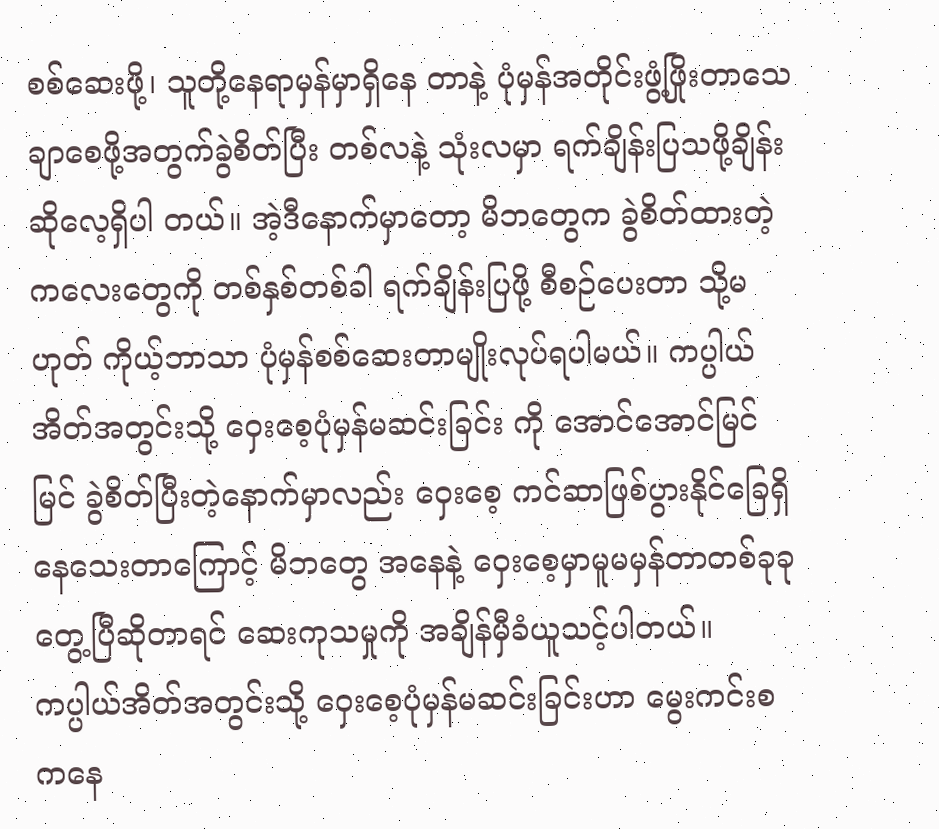စစ်ဆေးဖို့၊ သူတို့နေရာမှန်မှာရှိနေ တာနဲ့ ပုံမှန်အတိုင်းဖွံ့ဖြိုးတာသေချာစေဖို့အတွက်ခွဲစိတ်ပြီး တစ်လနဲ့ သုံးလမှာ ရက်ချိန်းပြသဖို့ချိန်းဆိုလေ့ရှိပါ တယ်။ အဲ့ဒီနောက်မှာတော့ မိဘတွေက ခွဲစိတ်ထားတဲ့ကလေးတွေကို တစ်နှစ်တစ်ခါ ရက်ချိန်းပြဖို့ စီစဉ်ပေးတာ သို့မဟုတ် ကိုယ့်ဘာသာ ပုံမှန်စစ်ဆေးတာမျိုးလုပ်ရပါမယ်။ ကပ္ပါယ်အိတ်အတွင်းသို့ ဝှေးစေ့ပုံမှန်မဆင်းခြင်း ကို အောင်အောင်မြင်မြင် ခွဲစိတ်ပြီးတဲ့နောက်မှာလည်း ဝှေးစေ့ ကင်ဆာဖြစ်ပွားနိုင်ခြေရှိနေသေးတာကြောင့် မိဘတွေ အနေနဲ့ ဝှေးစေ့မှာမူမမှန်တာတစ်ခုခုတွေ့ပြီဆိုတာရင် ဆေးကုသမှုကို အချိန်မှီခံယူသင့်ပါတယ်။
ကပ္ပါယ်အိတ်အတွင်းသို့ ဝှေးစေ့ပုံမှန်မဆင်းခြင်းဟာ မွေးကင်းစကနေ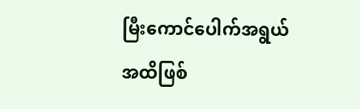မြီးကောင်ပေါက်အရွယ်အထိဖြစ်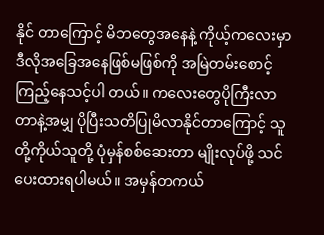နိုင် တာကြောင့် မိဘတွေအနေနဲ့ ကိုယ့်ကလေးမှာ ဒီလိုအခြေအနေဖြစ်မဖြစ်ကို အမြဲတမ်းစောင့်ကြည့်နေသင့်ပါ တယ်။ ကလေးတွေပိုကြီးလာတာနဲ့အမျှ ပိုပြီးသတိပြုမိလာနိုင်တာကြောင့် သူတို့ကိုယ်သူတို့ ပုံမှန်စစ်ဆေးတာ မျိုးလုပ်ဖို့ သင်ပေးထားရပါမယ်။ အမှန်တကယ်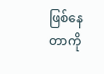ဖြစ်နေတာကို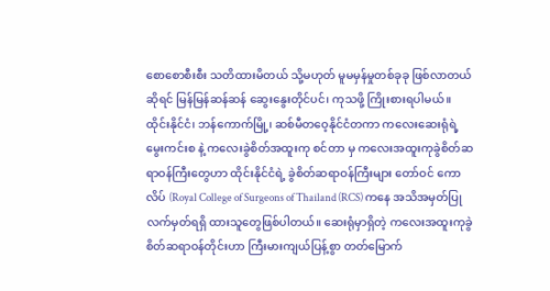စောစောစီးစီး သတိထားမိတယ် သို့မဟုတ် မူမမှန်မှုတစ်ခုခု ဖြစ်လာတယ်ဆိုရင် မြန်မြန်ဆန်ဆန် ဆွေးနွေးတိုင်ပင်၊ ကုသဖို့ ကြိုးစားရပါမယ်။
ထိုင်းနိုင်ငံ၊ ဘန်ကောက်မြို့၊ ဆစ်မီတဝေ့နိုင်ငံတကာ ကလေးဆေးရုံရဲ့ မွေးကင်းစ နဲ့ ကလေးခွဲစိတ်အထူးကု စင်တာ မှ ကလေးအထူးကုခွဲစိတ်ဆရာဝန်ကြီးတွေဟာ ထိုင်းနိုင်ငံရဲ့ ခွဲစိတ်ဆရာဝန်ကြီးများ တော်ဝင် ကောလိပ် (Royal College of Surgeons of Thailand (RCS) ကနေ အသိအမှတ်ပြုလက်မှတ်ရရှိ ထားသူတွေဖြစ်ပါတယ်။ ဆေးရုံမှာရှိတဲ့ ကလေးအထူးကုခွဲစိတ်ဆရာဝန်တိုင်းဟာ ကြီးမားကျယ်ပြန့်စွာ တတ်မြောက်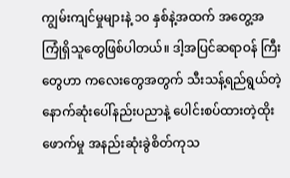ကျွမ်းကျင်မှုများနဲ့ ၁၀ နှစ်နဲ့အထက် အတွေ့အကြုံရှိသူတွေဖြစ်ပါတယ်။ ဒါ့အပြင်ဆရာဝန် ကြီးတွေဟာ ကလေးတွေအတွက် သီးသန့်ရည်ရွယ်တဲ့ နောက်ဆုံးပေါ်နည်းပညာနဲ့ ပေါင်းစပ်ထားတဲ့ထိုးဖောက်မှု အနည်းဆုံးခွဲစိတ်ကုသ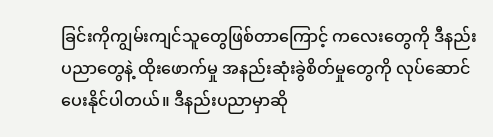ခြင်းကိုကျွမ်းကျင်သူတွေဖြစ်တာကြောင့် ကလေးတွေကို ဒီနည်းပညာတွေနဲ့ ထိုးဖောက်မှု အနည်းဆုံးခွဲစိတ်မှုတွေကို လုပ်ဆောင်ပေးနိုင်ပါတယ်။ ဒီနည်းပညာမှာဆို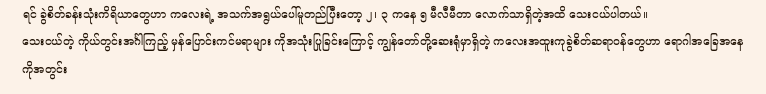ရင် ခွဲစိတ်ခန်းသုံးကိရိယာတွေဟာ ကလေးရဲ့ အသက်အရွယ်ပေါ်မူတည်ပြီးတော့ ၂၊ ၃ ကနေ ၅ မီလီမီတာ လောက်သာရှိတဲ့အထိ သေးငယ်ပါတယ်။
သေးငယ်တဲ့ ကိုယ်တွင်းအင်္ဂါကြည့် မှန်ပြောင်းကင်မရာများ ကိုအသုံးပြုခြင်းကြောင့် ကျွန်တော်တို့ဆေးရုံမှာရှိတဲ့ ကလေးအထူးကုခွဲစိတ်ဆရာဝန်တွေဟာ ရောဂါအခြေအနေကိုအတွင်း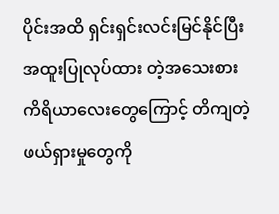ပိုင်းအထိ ရှင်းရှင်းလင်းမြင်နိုင်ပြီး အထူးပြုလုပ်ထား တဲ့အသေးစားကိရိယာလေးတွေကြောင့် တိကျတဲ့ဖယ်ရှားမှုတွေကို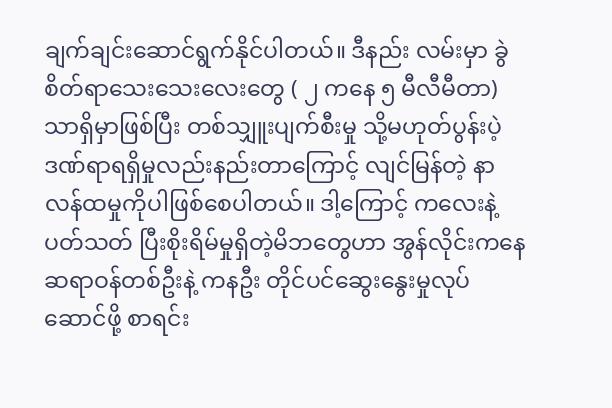ချက်ချင်းဆောင်ရွက်နိုင်ပါတယ်။ ဒီနည်း လမ်းမှာ ခွဲစိတ်ရာသေးသေးလေးတွေ ( ၂ ကနေ ၅ မီလီမီတာ) သာရှိမှာဖြစ်ပြီး တစ်သျှူးပျက်စီးမှု သို့မဟုတ်ပွန်းပဲ့ ဒဏ်ရာရရှိမှုလည်းနည်းတာကြောင့် လျင်မြန်တဲ့ နာလန်ထမှုကိုပါဖြစ်စေပါတယ်။ ဒါ့ကြောင့် ကလေးနဲ့ပတ်သတ် ပြီးစိုးရိမ်မှုရှိတဲ့မိဘတွေဟာ အွန်လိုင်းကနေ ဆရာဝန်တစ်ဦးနဲ့ ကနဦး တိုင်ပင်ဆွေးနွေးမှုလုပ်ဆောင်ဖို့ စာရင်း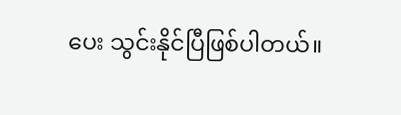ပေး သွင်းနိုင်ပြီဖြစ်ပါတယ်။